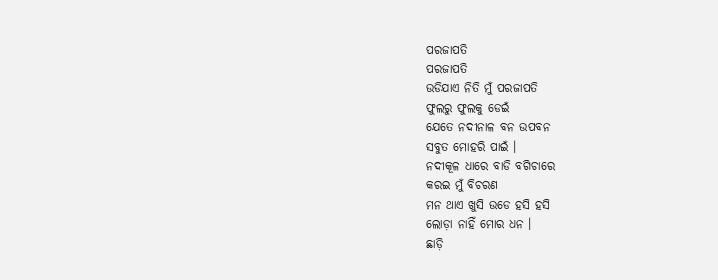ପରଜାପତି
ପରଜାପତି
ଉଡିଯାଏ ନିତି ମୁଁ ପରଜାପତି
ଫୁଲରୁ ଫୁଲକୁ ଡେଇଁ
ଯେତେ ନଦୀନାଳ ବନ ଉପବନ
ସବୁତ ମୋହରି ପାଇଁ ।
ନଦୀକୂଳ ଧାରେ ବାଡି ବଗିଚାରେ
କରଇ ମୁଁ ବିଚରଣ
ମନ ଥାଏ ଖୁସି ଉଡେ ହସି ହସି
ଲୋଡ଼ା ନାହିଁ ମୋର ଧନ ।
ଛାଡ଼ି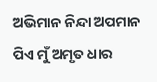ଅଭିମାନ ନିନ୍ଦା ଅପମାନ
ପିଏ ମୁଁ ଅମୃତ ଧାର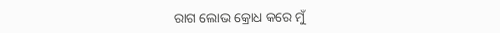ରାଗ ଲୋଭ କ୍ରୋଧ କରେ ମୁଁ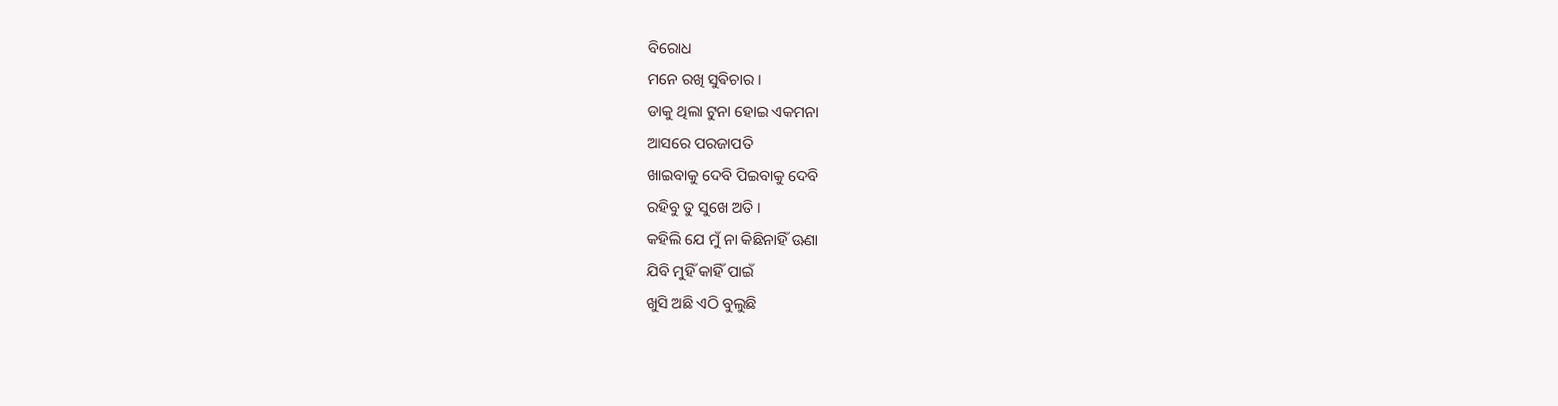ବିରୋଧ
ମନେ ରଖି ସୁଵିଚାର ।
ଡାକୁ ଥିଲା ଟୁନା ହୋଇ ଏକମନା
ଆସରେ ପରଜାପତି
ଖାଇବାକୁ ଦେବି ପିଇବାକୁ ଦେବି
ରହିବୁ ତୁ ସୁଖେ ଅତି ।
କହିଲି ଯେ ମୁଁ ନା କିଛିନାହିଁ ଊଣା
ଯିବି ମୁହିଁ କାହିଁ ପାଇଁ
ଖୁସି ଅଛି ଏଠି ବୁଲୁଛି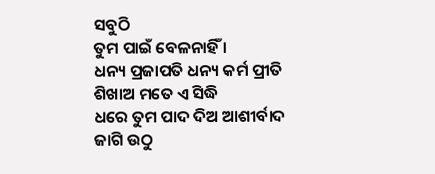ସବୁଠି
ତୁମ ପାଇଁ ବେଳନାହିଁ ।
ଧନ୍ୟ ପ୍ରଜାପତି ଧନ୍ୟ କର୍ମ ପ୍ରୀତି
ଶିଖାଅ ମତେ ଏ ସିଦ୍ଧି
ଧରେ ତୁମ ପାଦ ଦିଅ ଆଶୀର୍ବାଦ
ଜାଗି ଉଠୁ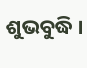ଶୁଭବୁଦ୍ଧି ।